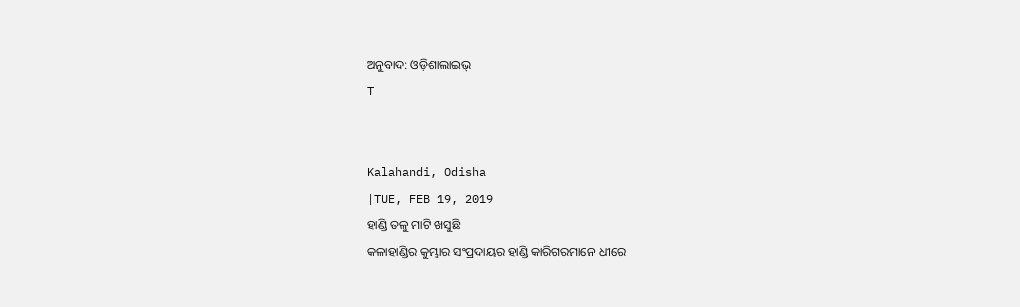ଅନୁବାଦ: ଓଡ଼ିଶାଲାଇଭ୍
T


Kalahandi, Odisha
|TUE, FEB 19, 2019
ହାଣ୍ଡି ତଳୁ ମାଟି ଖସୁଛି
କଳାହାଣ୍ଡିର କୁମ୍ଭାର ସଂପ୍ରଦାୟର ହାଣ୍ଡି କାରିଗରମାନେ ଧୀରେ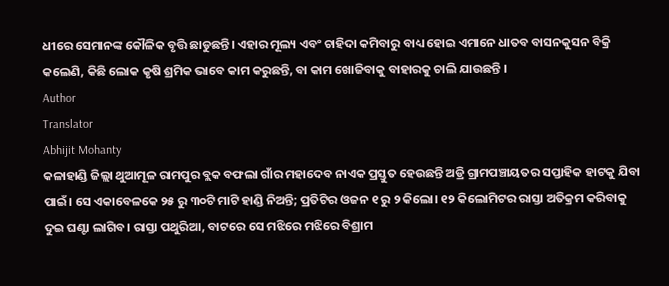ଧୀରେ ସେମାନଙ୍କ କୌଳିକ ବୃତ୍ତି ଛାଡୁଛନ୍ତି। ଏହାର ମୂଲ୍ୟ ଏବଂ ଚାହିଦା କମିବାରୁ ବାଧ୍ୟ ହୋଇ ଏମାନେ ଧାତବ ବାସନକୁସନ ବିକ୍ରି କଲେଣି, କିଛି ଲୋକ କୃଷି ଶ୍ରମିକ ଭାବେ କାମ କରୁଛନ୍ତି, ବା କାମ ଖୋଜିବାକୁ ବାହାରକୁ ଚାଲି ଯାଉଛନ୍ତି ।
Author
Translator
Abhijit Mohanty
କଳାହାଣ୍ଡି ଜିଲ୍ଲା ଥୁଆମୂଳ ରାମପୁର ବ୍ଲକ ବଫଲା ଗାଁର ମହାଦେବ ନାଏକ ପ୍ରସ୍ତୁତ ହେଉଛନ୍ତି ଅଡ୍ରି ଗ୍ରାମପଞ୍ଚାୟତର ସପ୍ତାହିକ ହାଟକୁ ଯିବା ପାଇଁ। ସେ ଏକାବେଳକେ ୨୫ ରୁ ୩୦ଟି ମାଟି ହାଣ୍ଡି ନିଅନ୍ତି; ପ୍ରତିଟିର ଓଜନ ୧ ରୁ ୨ କିଲୋ। ୧୨ କିଲୋମିଟର ରାସ୍ତା ଅତିକ୍ରମ କରିବାକୁ ଦୁଇ ଘଣ୍ଟା ଲାଗିବ। ରାସ୍ତା ପଥୁରିଆ, ବାଟରେ ସେ ମଝିରେ ମଝିରେ ବିଶ୍ରାମ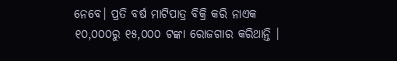ନେବେ। ପ୍ରତି ବର୍ଷ ମାଟିପାତ୍ର ବିକ୍ରି କରି ନାଏକ ୧୦,୦୦୦ରୁ ୧୫,୦୦୦ ଟଙ୍କା ରୋଜଗାର କରିଥାନ୍ତି ।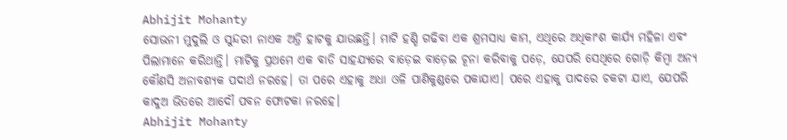Abhijit Mohanty
ସୋଭନୀ ମୁଦୁଲି ଓ ସୁନ୍ଦରୀ ନାଏକ ଅଡ୍ରି ହାଟକୁ ଯାଉଛନ୍ତି। ମାଟି ହଣ୍ଡି ଗଢିବା ଏକ ଶ୍ରମସାଧ୍ୟ କାମ, ଏଥିରେ ଅଧିକାଂଶ କାର୍ଯ୍ୟ ମହିଳା ଏବଂ ପିଲାମାନେ କରିଥାନ୍ତି। ମାଟିକୁ ପ୍ରଥମେ ଏକ ବାଡି ସାହଯ୍ୟରେ ବାଡ଼େଇ ବାଡ଼େଇ ଚୂନା କରିବାକୁ ପଡ଼େ, ଯେପରି ସେଥିରେ ଗୋଡ଼ି କିମ୍ବା ଅନ୍ୟ କୌଣସି ଅନାବଶ୍ୟକ ପଦାର୍ଥ ନରହେ। ତା ପରେ ଏହାକୁ ଅଧା ଓଳି ପାଣିକୁଣ୍ଡରେ ପକାଯାଏ। ପରେ ଏହାକୁ ପାଦରେ ଚକଟା ଯାଏ, ଯେପରି କାଦୁଅ ଭିତରେ ଆଦୌ ପବନ ଫୋଟକା ନରହେ।
Abhijit Mohanty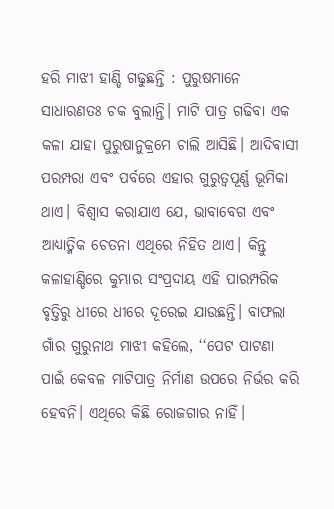ହରି ମାଝୀ ହାଣ୍ଡି ଗଢୁଛନ୍ତି : ପୁରୁଷମାନେ ସାଧାରଣତଃ ଚକ ବୁଲାନ୍ତି। ମାଟି ପାତ୍ର ଗଢିବା ଏକ କଳା ଯାହା ପୁରୁଷାନୁକ୍ରମେ ଚାଲି ଆସିଛି। ଆଦିବାସୀ ପରମ୍ପରା ଏବଂ ପର୍ବରେ ଏହାର ଗୁରୁତ୍ୱପୂର୍ଣ୍ଣ ଭୂମିକା ଥାଏ। ବିଶ୍ୱାସ କରାଯାଏ ଯେ, ଭାବାବେଗ ଏବଂ ଆଧ୍ୟାତ୍ମିକ ଚେତନା ଏଥିରେ ନିହିତ ଥାଏ। କିନ୍ତୁ କଳାହାଣ୍ଡିରେ କୁମ୍ଭାର ସଂପ୍ରଦାୟ ଏହି ପାରମ୍ପରିକ ବୃତ୍ତିରୁ ଧୀରେ ଧୀରେ ଦୂରେଇ ଯାଉଛନ୍ତି। ବାଫଲା ଗାଁର ଗୁରୁନାଥ ମାଝୀ କହିଲେ, ‘‘ପେଟ ପାଟଣା ପାଇଁ କେବଳ ମାଟିପାତ୍ର ନିର୍ମାଣ ଉପରେ ନିର୍ଭର କରି ହେବନି। ଏଥିରେ କିଛି ରୋଜଗାର ନାହିଁ।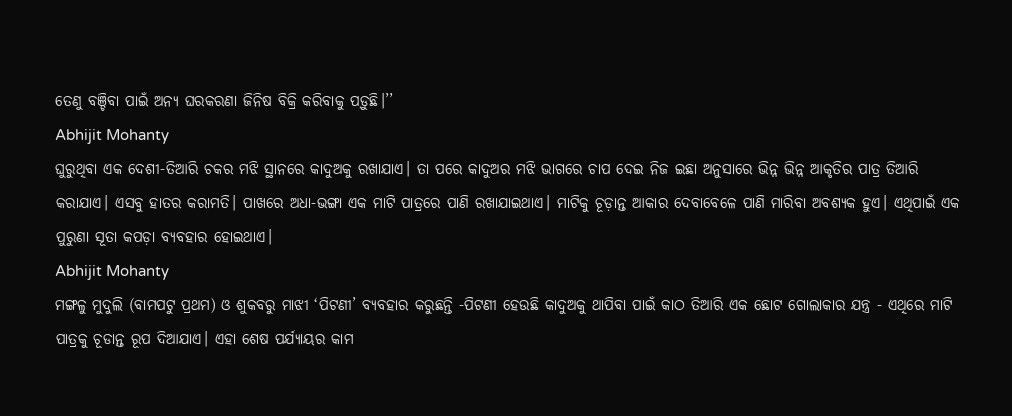ତେଣୁ ବଞ୍ଚିବା ପାଇଁ ଅନ୍ୟ ଘରକରଣା ଜିନିଷ ବିକ୍ରି କରିବାକୁ ପଡ଼ୁଛି।’’
Abhijit Mohanty
ଘୁରୁଥିବା ଏକ ଦେଶୀ-ତିଆରି ଚକର ମଝି ସ୍ଥାନରେ କାଦୁଅକୁ ରଖାଯାଏ। ତା ପରେ କାଦୁଅର ମଝି ଭାଗରେ ଚାପ ଦେଇ ନିଜ ଇଛା ଅନୁସାରେ ଭିନ୍ନ ଭିନ୍ନ ଆକୃତିର ପାତ୍ର ତିଆରି କରାଯାଏ। ଏସବୁ ହାତର କରାମତି। ପାଖରେ ଅଧା-ଭଙ୍ଗା ଏକ ମାଟି ପାତ୍ରରେ ପାଣି ରଖାଯାଇଥାଏ। ମାଟିକୁ ଚୂଡ଼ାନ୍ତ ଆକାର ଦେବାବେଳେ ପାଣି ମାରିବା ଅବଶ୍ୟକ ହୁଏ। ଏଥିପାଇଁ ଏକ ପୁରୁଣା ସୂତା କପଡ଼ା ବ୍ୟବହାର ହୋଇଥାଏ।
Abhijit Mohanty
ମଙ୍ଗଳୁ ମୁଦୁଲି (ବାମପଟୁ ପ୍ରଥମ) ଓ ଶୁକବରୁ ମାଝୀ ‘ପିଟଣୀ’ ବ୍ୟବହାର କରୁଛନ୍ତି -ପିଟଣୀ ହେଉଛି କାଦୁଅକୁ ଥାପିବା ପାଇଁ କାଠ ତିଆରି ଏକ ଛୋଟ ଗୋଲାକାର ଯନ୍ତ୍ର - ଏଥିରେ ମାଟି ପାତ୍ରକୁ ଚୂଡାନ୍ତ ରୂପ ଦିଆଯାଏ। ଏହା ଶେଷ ପର୍ଯ୍ୟାୟର କାମ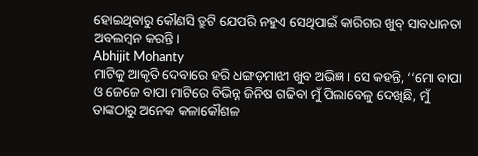ହୋଇଥିବାରୁ କୌଣସି ତ୍ରୁଟି ଯେପରି ନହୁଏ ସେଥିପାଇଁ କାରିଗର ଖୁବ୍ ସାବଧାନତା ଅବଲମ୍ବନ କରନ୍ତି।
Abhijit Mohanty
ମାଟିକୁ ଆକୃତି ଦେବାରେ ହରି ଧଙ୍ଗଡ଼ମାଝୀ ଖୁବ ଅଭିଜ୍ଞ। ସେ କହନ୍ତି, ‘‘ମୋ ବାପା ଓ ଜେଜେ ବାପା ମାଟିରେ ବିଭିନ୍ନ ଜିନିଷ ଗଢିବା ମୁଁ ପିଲାବେଳୁ ଦେଖିଛି, ମୁଁ ତାଙ୍କଠାରୁ ଅନେକ କଳାକୌଶଳ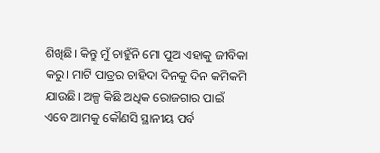ଶିଖିଛି। କିନ୍ତୁ ମୁଁ ଚାହୁଁନି ମୋ ପୁଅ ଏହାକୁ ଜୀବିକା କରୁ। ମାଟି ପାତ୍ରର ଚାହିଦା ଦିନକୁ ଦିନ କମିକମି ଯାଉଛି। ଅଳ୍ପ କିଛି ଅଧିକ ରୋଜଗାର ପାଇଁ ଏବେ ଆମକୁ କୌଣସି ସ୍ଥାନୀୟ ପର୍ବ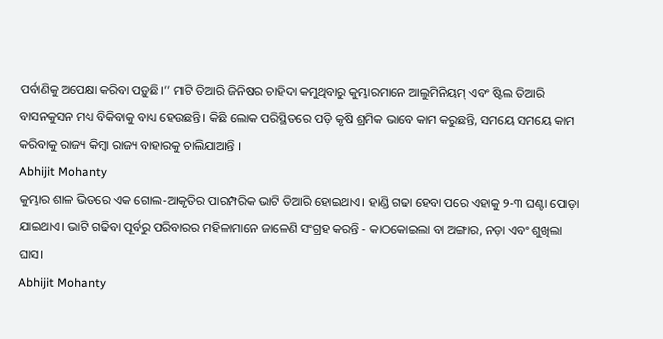ପର୍ବାଣିକୁ ଅପେକ୍ଷା କରିବା ପଡ଼ୁଛି।’’ ମାଟି ତିଆରି ଜିନିଷର ଚାହିଦା କମୁଥିବାରୁ କୁମ୍ଭାରମାନେ ଆଲୁମିନିୟମ୍ ଏବଂ ଷ୍ଟିଲ ତିଆରି ବାସନକୁସନ ମଧ୍ୟ ବିକିବାକୁ ବାଧ୍ୟ ହେଉଛନ୍ତି। କିଛି ଲୋକ ପରିସ୍ଥିତରେ ପଡ଼ି କୃଷି ଶ୍ରମିକ ଭାବେ କାମ କରୁଛନ୍ତି, ସମୟେ ସମୟେ କାମ କରିବାକୁ ରାଜ୍ୟ କିମ୍ବା ରାଜ୍ୟ ବାହାରକୁ ଚାଲିଯାଆନ୍ତି ।
Abhijit Mohanty
କୁମ୍ଭାର ଶାଳ ଭିତରେ ଏକ ଗୋଲ-ଆକୃତିର ପାରମ୍ପରିକ ଭାଟି ତିଆରି ହୋଇଥାଏ। ହାଣ୍ଡି ଗଢା ହେବା ପରେ ଏହାକୁ ୨-୩ ଘଣ୍ଟା ପୋଡ଼ା ଯାଇଥାଏ। ଭାଟି ଗଢିବା ପୂର୍ବରୁ ପରିବାରର ମହିଳାମାନେ ଜାଳେଣି ସଂଗ୍ରହ କରନ୍ତି - କାଠକୋଇଲା ବା ଅଙ୍ଗାର, ନଡ଼ା ଏବଂ ଶୁଖିଲା ଘାସ।
Abhijit Mohanty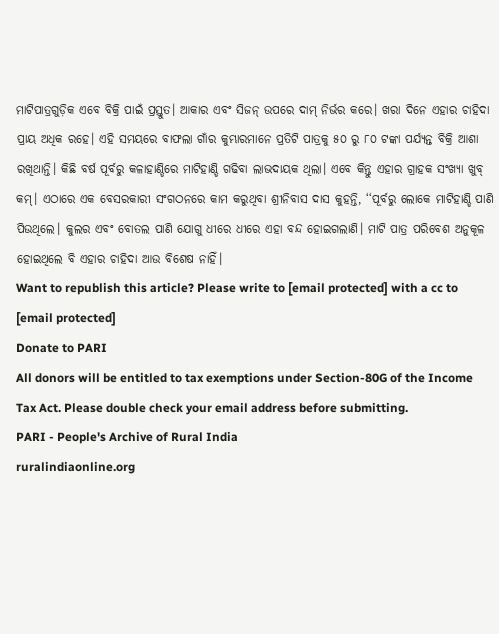ମାଟିପାତ୍ରଗୁଡ଼ିକ ଏବେ ବିକ୍ରି ପାଇଁ ପ୍ରସ୍ତୁତ। ଆକାର ଏବଂ ସିଜନ୍ ଉପରେ ଦାମ୍ ନିର୍ଭର କରେ। ଖରା ଦିନେ ଏହାର ଚାହିଦା ପ୍ରାୟ ଅଧିକ ରହେ। ଏହି ସମୟରେ ବାଫଲା ଗାଁର କୁମ୍ଭାରମାନେ ପ୍ରତିଟି ପାତ୍ରକୁ ୫୦ ରୁ ୮୦ ଟଙ୍କା ପର୍ଯ୍ୟନ୍ତ ବିକ୍ରି ଆଶା ରଖିଥାନ୍ତି। କିଛି ବର୍ଷ ପୂର୍ବରୁ କଳାହାଣ୍ଡିରେ ମାଟିହାଣ୍ଡି ଗଢିବା ଲାଭଦାୟକ ଥିଲା। ଏବେ କିନ୍ତୁ ଏହାର ଗ୍ରାହକ ସଂଖ୍ୟା ଖୁବ୍ କମ୍। ଏଠାରେ ଏକ ବେସରକାରୀ ସଂଗଠନରେ କାମ କରୁଥିବା ଶ୍ରୀନିବାସ ଦାସ କୁହନ୍ତି, ‘‘ପୂର୍ବରୁ ଲୋକେ ମାଟିହାଣ୍ଡି ପାଣି ପିଉଥିଲେ। କୁଲର ଏବଂ ବୋତଲ ପାଣି ଯୋଗୁ ଧୀରେ ଧୀରେ ଏହା ବନ୍ଦ ହୋଇଗଲାଣି। ମାଟି ପାତ୍ର ପରିବେଶ ଅନୁକୂଳ ହୋଇଥିଲେ ବି ଏହାର ଚାହିଦା ଆଉ ବିଶେଷ ନାହିଁ।
Want to republish this article? Please write to [email protected] with a cc to [email protected]
Donate to PARI
All donors will be entitled to tax exemptions under Section-80G of the Income Tax Act. Please double check your email address before submitting.
PARI - People's Archive of Rural India
ruralindiaonline.org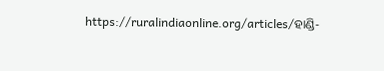https://ruralindiaonline.org/articles/ହାଣ୍ଡି-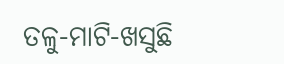ତଳୁ-ମାଟି-ଖସୁଛି